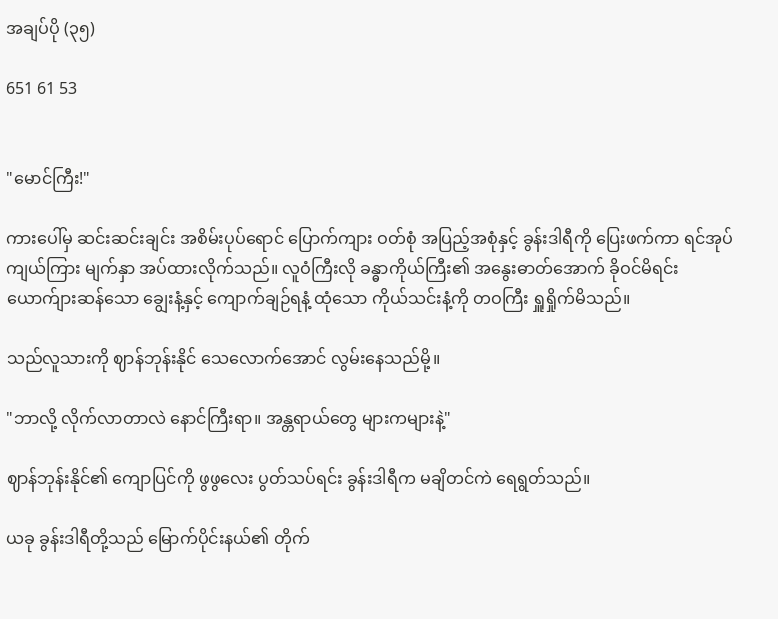အချပ်ပို (၃၅)

651 61 53


"မောင်ကြီး!"

ကားပေါ်မှ ဆင်းဆင်းချင်း အစိမ်းပုပ်ရောင် ပြောက်ကျား ဝတ်စုံ အပြည့်အစုံနှင့် ခွန်းဒါရီကို ပြေးဖက်ကာ ရင်အုပ်ကျယ်ကြား မျက်နှာ အပ်ထားလိုက်သည်။ လူဝံကြီးလို ခန္ဓာကိုယ်ကြီး၏ အနွေးဓာတ်အောက် ခိုဝင်မိရင်း ယောက်ျားဆန်သော ချွေးနံ့နှင့် ကျောက်ချဉ်ရနံ့ ထုံသော ကိုယ်သင်းနံ့ကို တဝကြီး ရှူရှိုက်မိသည်။

သည်လူသားကို ဈာန်ဘုန်းနိုင် သေလောက်အောင် လွမ်းနေသည်မို့။

"ဘာလို့ လိုက်လာတာလဲ နောင်ကြီးရာ။ အန္တရာယ်တွေ များကများနဲ့"

ဈာန်ဘုန်းနိုင်၏ ကျောပြင်ကို ဖွဖွလေး ပွတ်သပ်ရင်း ခွန်း‌ဒါရီက မချိတင်ကဲ ရေရွတ်သည်။

ယခု ခွန်းဒါရီတို့သည် မြောက်ပိုင်းနယ်၏ တိုက်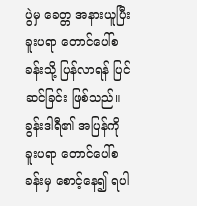ပွဲမှ ခေတ္တ အနားယူပြီး ခူးပရာ တောင်ပေါ်စခန်းသို့ ပြန်လာရန် ပြင်ဆင်ခြင်း ဖြစ်သည်။ ခွန်းဒါရီ၏ အပြန်ကို ခူးပရာ တောင်ပေါ်စခန်းမှ စောင့်နေ၍ ရပါ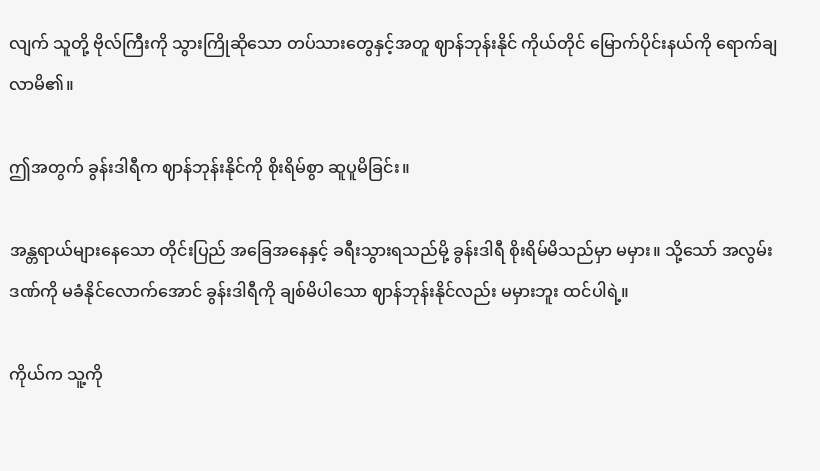လျက် သူတို့ ဗိုလ်ကြီးကို သွားကြိုဆိုသော တပ်သားတွေနှင့်အတူ ဈာန်ဘုန်းနိုင် ကိုယ်တိုင် မြောက်ပိုင်းနယ်ကို ရောက်ချလာမိ၏။

ဤအတွက် ခွန်းဒါရီက ဈာန်ဘုန်းနိုင်ကို စိုးရိမ်စွာ ဆူပူမိခြင်း။

အန္တရာယ်များနေသော တိုင်းပြည် အခြေအနေနှင့် ခရီးသွားရသည်မို့ ခွန်းဒါရီ စိုးရိမ်မိသည်မှာ မမှား။ သို့သော် အလွမ်းဒဏ်ကို မခံနိုင်လောက်အောင် ခွန်းဒါရီကို ချစ်မိပါသော ဈာန်ဘုန်းနိုင်လည်း မမှားဘူး ထင်ပါရဲ့။

ကိုယ်က သူ့ကို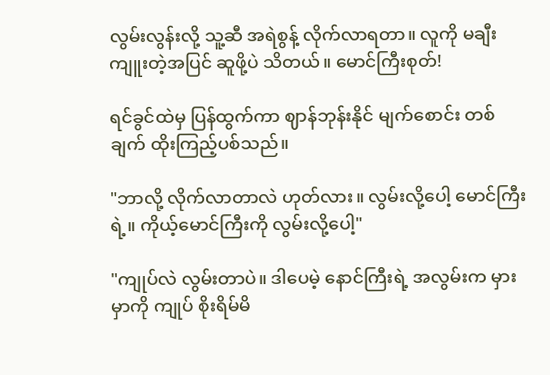လွမ်းလွန်းလို့ သူ့ဆီ အရဲစွန့် လိုက်လာရတာ။ လူကို မချီးကျူးတဲ့အပြင် ဆူဖို့ပဲ သိတယ်။ မောင်ကြီးစုတ်!

ရင်ခွင်ထဲမှ ပြန်ထွက်ကာ ဈာန်ဘုန်းနိုင် မျက်စောင်း တစ်ချက် ထိုးကြည့်ပစ်သည်။

"ဘာလို့ လိုက်လာတာလဲ ဟုတ်လား။ လွမ်းလို့ပေါ့ မောင်ကြီးရဲ့။ ကိုယ့်မောင်ကြီးကို လွမ်းလို့ပေါ့"

"ကျုပ်လဲ လွမ်းတာပဲ။ ဒါ‌ပေမဲ့ နောင်ကြီးရဲ့ အလွမ်းက မှားမှာကို ကျုပ် စိုးရိမ်မိ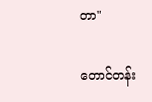တာ"

တောင်တန်း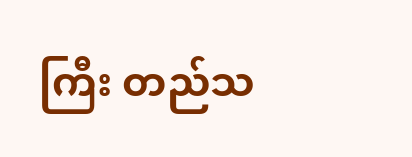ကြီး တည်သ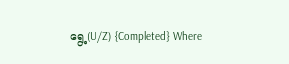ရွေ့(U/Z) {Completed} Where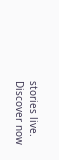stories live. Discover now